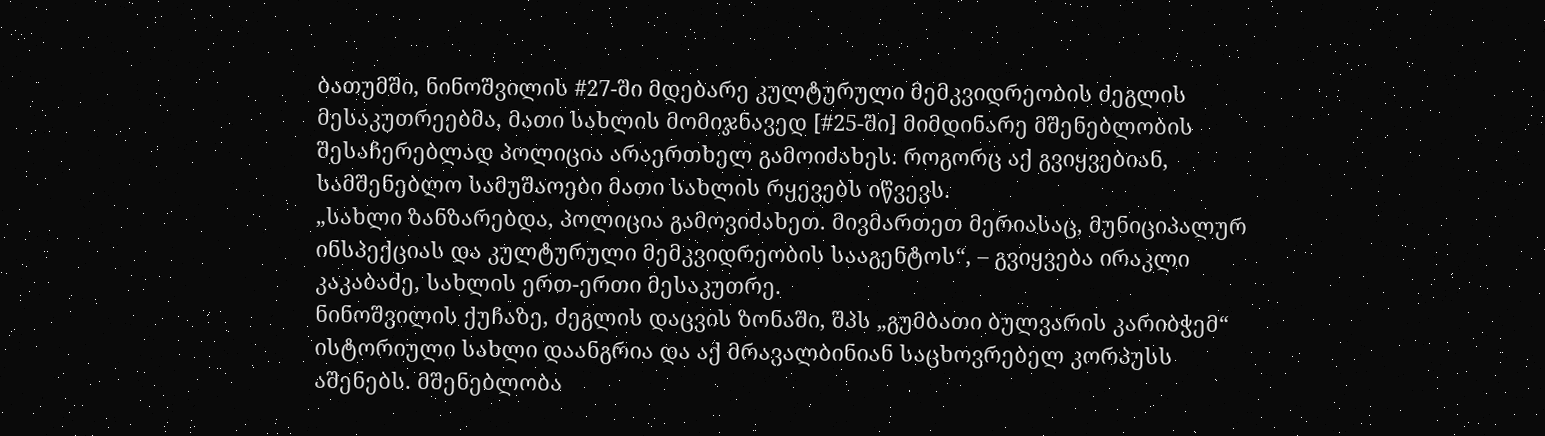ბათუმში, ნინოშვილის #27-ში მდებარე კულტურული მემკვიდრეობის ძეგლის მესაკუთრეებმა, მათი სახლის მომიჯნავედ [#25-ში] მიმდინარე მშენებლობის შესაჩერებლად პოლიცია არაერთხელ გამოიძახეს. როგორც აქ გვიყვებიან, სამშენებლო სამუშაოები მათი სახლის რყევებს იწვევს.
„სახლი ზანზარებდა, პოლიცია გამოვიძახეთ. მივმართეთ მერიასაც, მუნიციპალურ ინსპექციას და კულტურული მემკვიდრეობის სააგენტოს“, – გვიყვება ირაკლი კაკაბაძე, სახლის ერთ-ერთი მესაკუთრე.
ნინოშვილის ქუჩაზე, ძეგლის დაცვის ზონაში, შპს „გუმბათი ბულვარის კარიბჭემ“ ისტორიული სახლი დაანგრია და აქ მრავალბინიან საცხოვრებელ კორპუსს აშენებს. მშენებლობა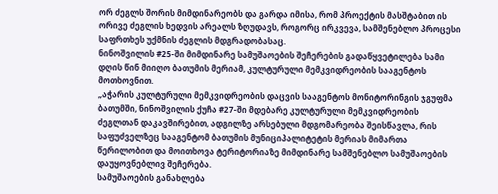ორ ძეგლს შორის მიმდინარეობს და გარდა იმისა, რომ პროექტის მასშტაბით ის ორივე ძეგლის ხედვის არეალს ზღუდავს, როგორც ირკვევა, სამშენებლო პროცესი საფრთხეს უქმნის ძეგლის მდგრადობასაც.
ნინოშვილის #25-ში მიმდინარე სამუშაოების შეჩერების გადაწყვეტილება სამი დღის წინ მიიღო ბათუმის მერიამ, კულტურული მემკვიდრეობის სააგენტოს მოთხოვნით.
„აჭარის კულტურული მემკვიდრეობის დაცვის სააგენტოს მონიტორინგის ჯგუფმა ბათუმში, ნინოშვილის ქუჩა #27-ში მდებარე კულტურული მემკვიდრეობის ძეგლთან დაკავშირებით, ადგილზე არსებული მდგომარეობა შეისწავლა, რის საფუძველზეც სააგენტომ ბათუმის მუნიციპალიტეტის მერიას მიმართა წერილობით და მოითხოვა ტერიტორიაზე მიმდინარე სამშენებლო სამუშაოების დაუყოვნებლივ შეჩერება.
სამუშაოების განახლება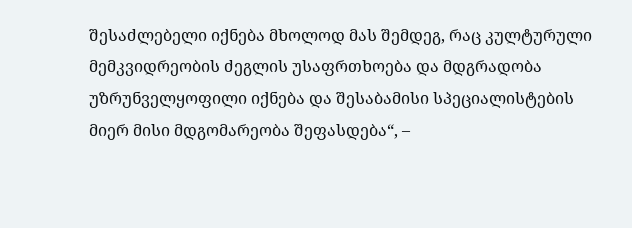შესაძლებელი იქნება მხოლოდ მას შემდეგ, რაც კულტურული მემკვიდრეობის ძეგლის უსაფრთხოება და მდგრადობა უზრუნველყოფილი იქნება და შესაბამისი სპეციალისტების მიერ მისი მდგომარეობა შეფასდება“, –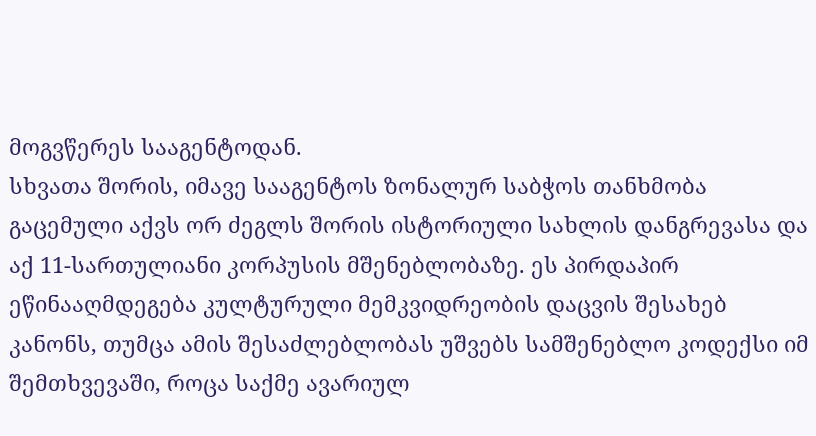მოგვწერეს სააგენტოდან.
სხვათა შორის, იმავე სააგენტოს ზონალურ საბჭოს თანხმობა გაცემული აქვს ორ ძეგლს შორის ისტორიული სახლის დანგრევასა და აქ 11-სართულიანი კორპუსის მშენებლობაზე. ეს პირდაპირ ეწინააღმდეგება კულტურული მემკვიდრეობის დაცვის შესახებ კანონს, თუმცა ამის შესაძლებლობას უშვებს სამშენებლო კოდექსი იმ შემთხვევაში, როცა საქმე ავარიულ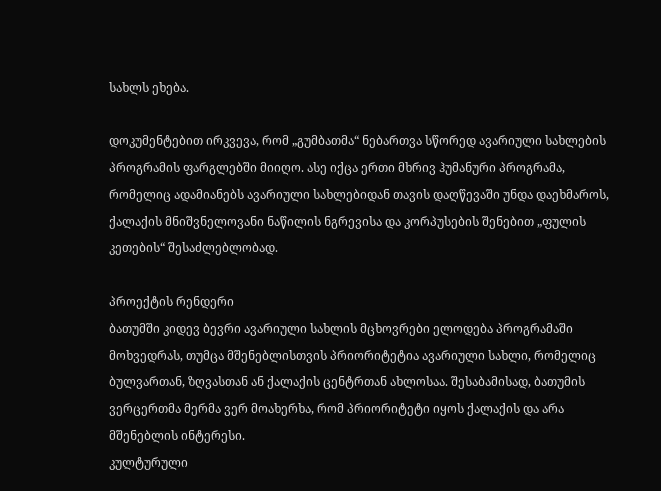სახლს ეხება.

დოკუმენტებით ირკვევა, რომ „გუმბათმა“ ნებართვა სწორედ ავარიული სახლების პროგრამის ფარგლებში მიიღო. ასე იქცა ერთი მხრივ ჰუმანური პროგრამა, რომელიც ადამიანებს ავარიული სახლებიდან თავის დაღწევაში უნდა დაეხმაროს, ქალაქის მნიშვნელოვანი ნაწილის ნგრევისა და კორპუსების შენებით „ფულის კეთების“ შესაძლებლობად.

პროექტის რენდერი
ბათუმში კიდევ ბევრი ავარიული სახლის მცხოვრები ელოდება პროგრამაში მოხვედრას, თუმცა მშენებლისთვის პრიორიტეტია ავარიული სახლი, რომელიც ბულვართან, ზღვასთან ან ქალაქის ცენტრთან ახლოსაა. შესაბამისად, ბათუმის ვერცერთმა მერმა ვერ მოახერხა, რომ პრიორიტეტი იყოს ქალაქის და არა მშენებლის ინტერესი.
კულტურული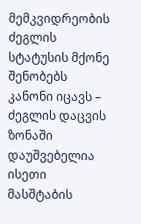მემკვიდრეობის ძეგლის სტატუსის მქონე შენობებს კანონი იცავს – ძეგლის დაცვის ზონაში დაუშვებელია ისეთი მასშტაბის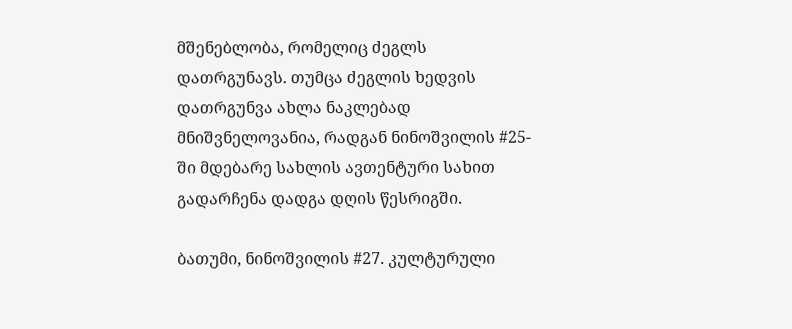მშენებლობა, რომელიც ძეგლს დათრგუნავს. თუმცა ძეგლის ხედვის დათრგუნვა ახლა ნაკლებად მნიშვნელოვანია, რადგან ნინოშვილის #25-ში მდებარე სახლის ავთენტური სახით გადარჩენა დადგა დღის წესრიგში.

ბათუმი, ნინოშვილის #27. კულტურული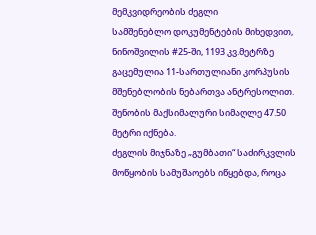მემკვიდრეობის ძეგლი
სამშენებლო დოკუმენტების მიხედვით, ნინოშვილის #25-ში, 1193 კვ.მეტრზე გაცემულია 11-სართულიანი კორპუსის მშენებლობის ნებართვა ანტრესოლით. შენობის მაქსიმალური სიმაღლე 47.50 მეტრი იქნება.
ძეგლის მიჯნაზე „გუმბათი“ საძირკვლის მოწყობის სამუშაოებს იწყებდა, როცა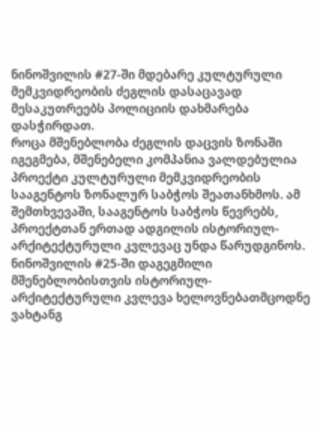ნინოშვილის #27-ში მდებარე კულტურული მემკვიდრეობის ძეგლის დასაცავად მესაკუთრეებს პოლიციის დახმარება დასჭირდათ.
როცა მშენებლობა ძეგლის დაცვის ზონაში იგეგმება, მშენებელი კომპანია ვალდებულია პროექტი კულტურული მემკვიდრეობის სააგენტოს ზონალურ საბჭოს შეათანხმოს. ამ შემთხვევაში, სააგენტოს საბჭოს წევრებს, პროექტთან ერთად ადგილის ისტორიულ-არქიტექტურული კვლევაც უნდა წარუდგინოს.
ნინოშვილის #25-ში დაგეგმილი მშენებლობისთვის ისტორიულ-არქიტექტურული კვლევა ხელოვნებათმცოდნე ვახტანგ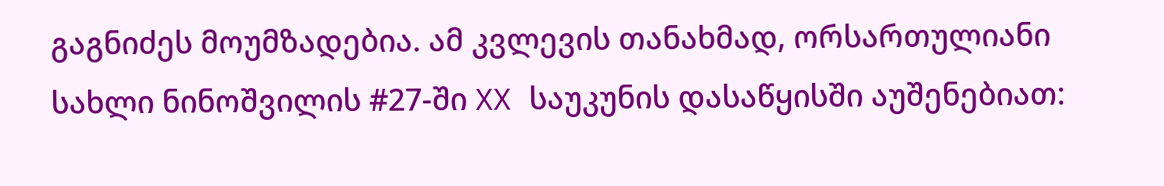გაგნიძეს მოუმზადებია. ამ კვლევის თანახმად, ორსართულიანი სახლი ნინოშვილის #27-ში XX საუკუნის დასაწყისში აუშენებიათ: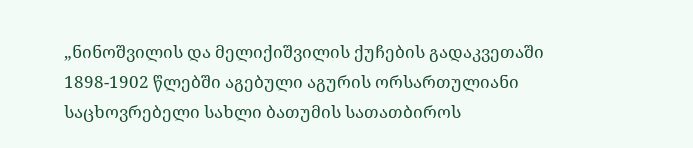„ნინოშვილის და მელიქიშვილის ქუჩების გადაკვეთაში 1898-1902 წლებში აგებული აგურის ორსართულიანი საცხოვრებელი სახლი ბათუმის სათათბიროს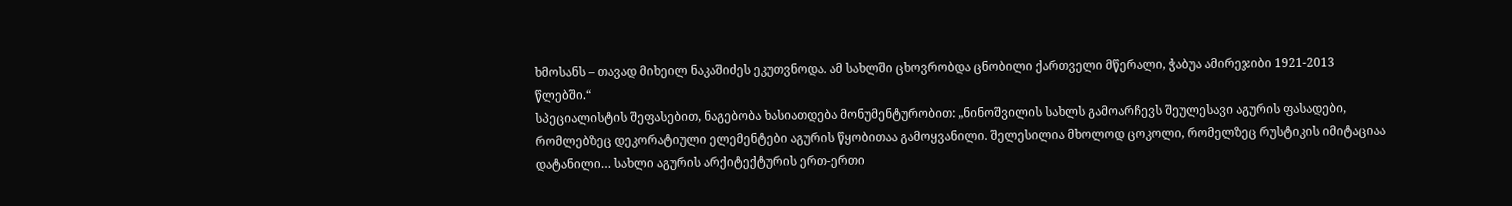ხმოსანს – თავად მიხეილ ნაკაშიძეს ეკუთვნოდა. ამ სახლში ცხოვრობდა ცნობილი ქართველი მწერალი, ჭაბუა ამირეჯიბი 1921-2013 წლებში.“
სპეციალისტის შეფასებით, ნაგებობა ხასიათდება მონუმენტურობით: „ნინოშვილის სახლს გამოარჩევს შეულესავი აგურის ფასადები, რომლებზეც დეკორატიული ელემენტები აგურის წყობითაა გამოყვანილი. შელესილია მხოლოდ ცოკოლი, რომელზეც რუსტიკის იმიტაციაა დატანილი… სახლი აგურის არქიტექტურის ერთ-ერთი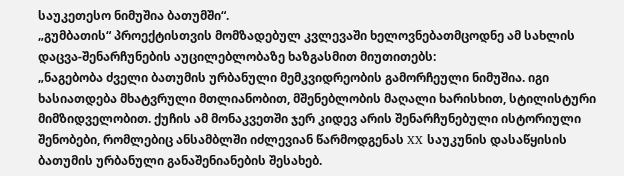საუკეთესო ნიმუშია ბათუმში“.
„გუმბათის“ პროექტისთვის მომზადებულ კვლევაში ხელოვნებათმცოდნე ამ სახლის დაცვა-შენარჩუნების აუცილებლობაზე ხაზგასმით მიუთითებს:
„ნაგებობა ძველი ბათუმის ურბანული მემკვიდრეობის გამორჩეული ნიმუშია. იგი ხასიათდება მხატვრული მთლიანობით, მშენებლობის მაღალი ხარისხით, სტილისტური მიმზიდველობით. ქუჩის ამ მონაკვეთში ჯერ კიდევ არის შენარჩუნებული ისტორიული შენობები, რომლებიც ანსამბლში იძლევიან წარმოდგენას XX საუკუნის დასაწყისის ბათუმის ურბანული განაშენიანების შესახებ.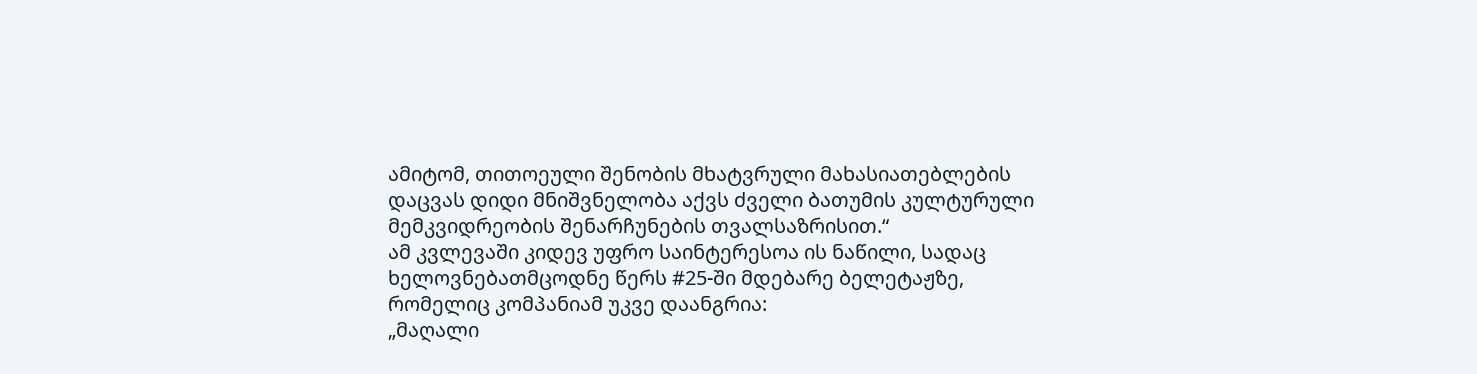ამიტომ, თითოეული შენობის მხატვრული მახასიათებლების დაცვას დიდი მნიშვნელობა აქვს ძველი ბათუმის კულტურული მემკვიდრეობის შენარჩუნების თვალსაზრისით.“
ამ კვლევაში კიდევ უფრო საინტერესოა ის ნაწილი, სადაც ხელოვნებათმცოდნე წერს #25-ში მდებარე ბელეტაჟზე, რომელიც კომპანიამ უკვე დაანგრია:
„მაღალი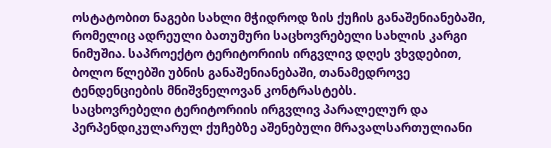ოსტატობით ნაგები სახლი მჭიდროდ ზის ქუჩის განაშენიანებაში, რომელიც ადრეული ბათუმური საცხოვრებელი სახლის კარგი ნიმუშია. საპროექტო ტერიტორიის ირგვლივ დღეს ვხვდებით, ბოლო წლებში უბნის განაშენიანებაში, თანამედროვე ტენდენციების მნიშვნელოვან კონტრასტებს.
საცხოვრებელი ტერიტორიის ირგვლივ პარალელურ და პერპენდიკულარულ ქუჩებზე აშენებული მრავალსართულიანი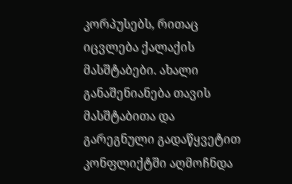კორპუსებს, რითაც იცვლება ქალაქის მასშტაბები. ახალი განაშენიანება თავის მასშტაბითა და გარეგნული გადაწყვეტით კონფლიქტში აღმოჩნდა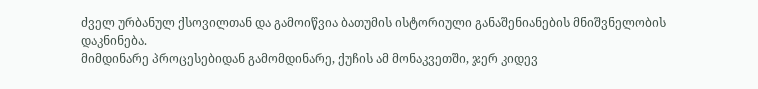ძველ ურბანულ ქსოვილთან და გამოიწვია ბათუმის ისტორიული განაშენიანების მნიშვნელობის დაკნინება.
მიმდინარე პროცესებიდან გამომდინარე, ქუჩის ამ მონაკვეთში, ჯერ კიდევ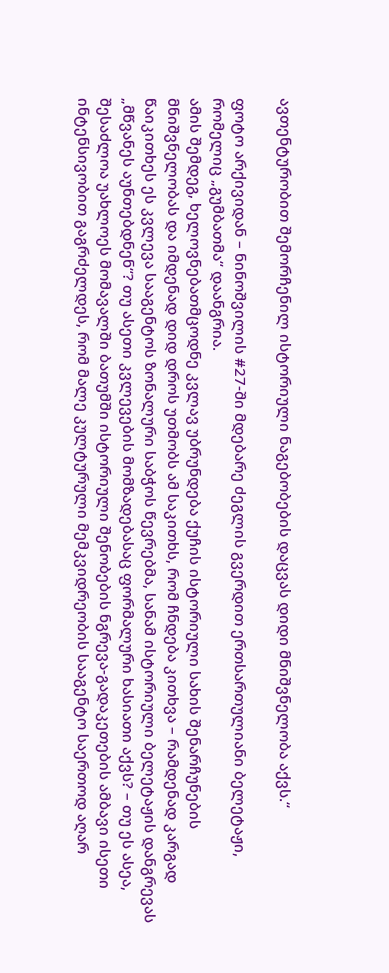ავთენტურობით შემორჩენილ ისტორიული ნაგებობების დაცვას დიდი მნიშვნელობა აქვს.“

ფოტო არქივიდან – ნინოშვილის #27-ში მდებარე ძეგლის გვერდით ერთსართულიანი ბელეტაჟი, რომელიც „გუმბათმა“ დაანგრია.
ამის შემდეგ, ხელოვნებათმცოდნე კვლავ უბრუნდება ქუჩის ისტორიული სახის შენარჩუნების მნიშვნელობას და იმდენად დიდ დროს უთმობს ამ საკითხს, რომ ჩნდება კითხვა – რამდენად კარგად წაიკითხეს ეს კვლევა სააგენტოს ზონალური საბჭოს წევრებმა, სანამ ისტორიული ბელეტაჟის დანგრევას „მწვანეს აუნთებდნენ“? თუ ასეთი კვლევების მომზადებასაც ფორმალური ხასიათი აქვს? – თუ ეს ასეა, შესაძლოა უახლოეს მომავალში ბათუმში ისტორიული შენობების ნგრევა-გადაკეთების ამბავი ისეთი ინტენსივობით გაგრძელდეს, რომ მალე კულტურული მემკვიდრეობის სააგენტო საერთოდ აღარ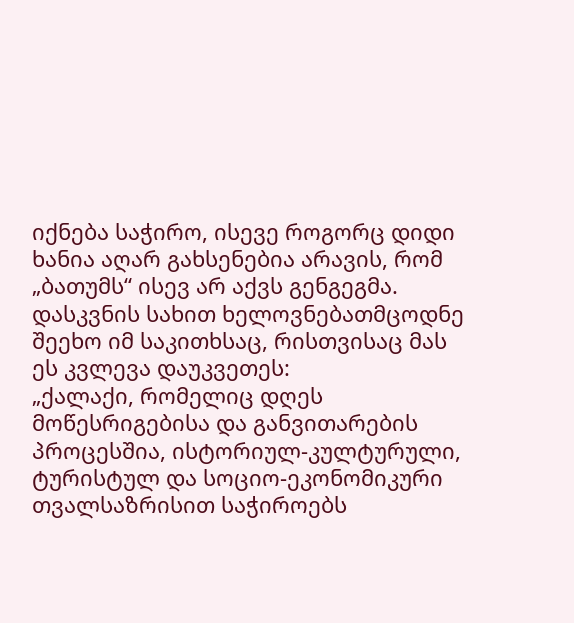იქნება საჭირო, ისევე როგორც დიდი ხანია აღარ გახსენებია არავის, რომ „ბათუმს“ ისევ არ აქვს გენგეგმა.
დასკვნის სახით ხელოვნებათმცოდნე შეეხო იმ საკითხსაც, რისთვისაც მას ეს კვლევა დაუკვეთეს:
„ქალაქი, რომელიც დღეს მოწესრიგებისა და განვითარების პროცესშია, ისტორიულ-კულტურული, ტურისტულ და სოციო-ეკონომიკური თვალსაზრისით საჭიროებს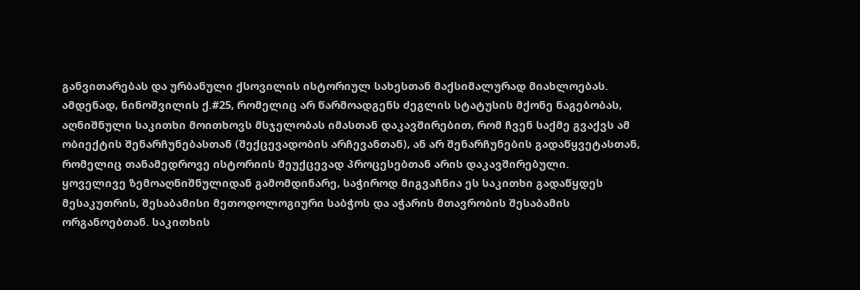განვითარებას და ურბანული ქსოვილის ისტორიულ სახესთან მაქსიმალურად მიახლოებას. ამდენად, ნინოშვილის ქ.#25, რომელიც არ წარმოადგენს ძეგლის სტატუსის მქონე ნაგებობას, აღნიშნული საკითხი მოითხოვს მსჯელობას იმასთან დაკავშირებით, რომ ჩვენ საქმე გვაქვს ამ ობიექტის შენარჩუნებასთან (შექცევადობის არჩევანთან), ან არ შენარჩუნების გადაწყვეტასთან, რომელიც თანამედროვე ისტორიის შეუქცევად პროცესებთან არის დაკავშირებული.
ყოველივე ზემოაღნიშნულიდან გამომდინარე, საჭიროდ მიგვაჩნია ეს საკითხი გადაწყდეს მესაკუთრის, შესაბამისი მეთოდოლოგიური საბჭოს და აჭარის მთავრობის შესაბამის ორგანოებთან. საკითხის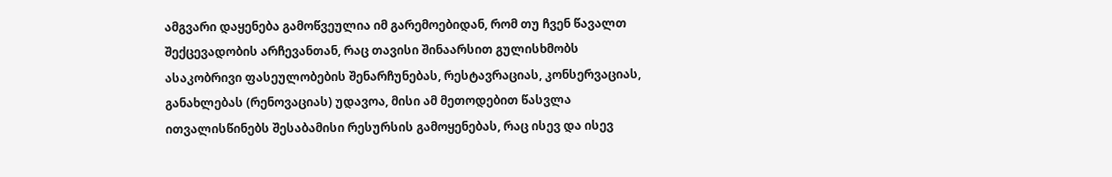ამგვარი დაყენება გამოწვეულია იმ გარემოებიდან, რომ თუ ჩვენ წავალთ შექცევადობის არჩევანთან, რაც თავისი შინაარსით გულისხმობს ასაკობრივი ფასეულობების შენარჩუნებას, რესტავრაციას, კონსერვაციას, განახლებას (რენოვაციას) უდავოა, მისი ამ მეთოდებით წასვლა ითვალისწინებს შესაბამისი რესურსის გამოყენებას, რაც ისევ და ისევ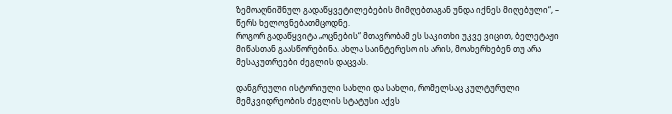ზემოაღნიშნულ გადაწყვეტილებების მიმღებთაგან უნდა იქნეს მიღებული“, – წერს ხელოვნებათმცოდნე.
როგორ გადაწყვიტა „ოცნების“ მთავრობამ ეს საკითხი უკვე ვიცით, ბელეტაჟი მიწასთან გაასწორებინა. ახლა საინტერესო ის არის, მოახერხებენ თუ არა მესაკუთრეები ძეგლის დაცვას.

დანგრეული ისტორიული სახლი და სახლი, რომელსაც კულტურული მემკვიდრეობის ძეგლის სტატუსი აქვს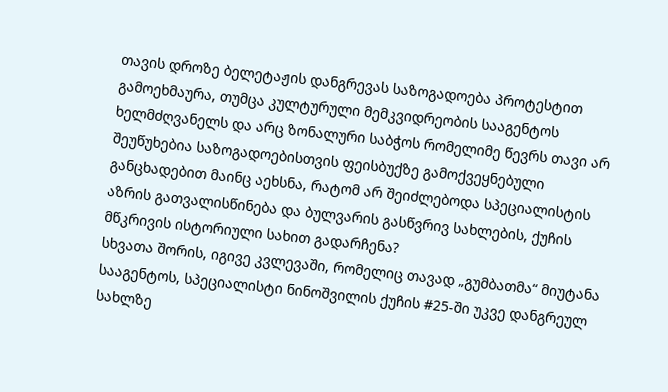თავის დროზე ბელეტაჟის დანგრევას საზოგადოება პროტესტით გამოეხმაურა, თუმცა კულტურული მემკვიდრეობის სააგენტოს ხელმძღვანელს და არც ზონალური საბჭოს რომელიმე წევრს თავი არ შეუწუხებია საზოგადოებისთვის ფეისბუქზე გამოქვეყნებული განცხადებით მაინც აეხსნა, რატომ არ შეიძლებოდა სპეციალისტის აზრის გათვალისწინება და ბულვარის გასწვრივ სახლების, ქუჩის მწკრივის ისტორიული სახით გადარჩენა?
სხვათა შორის, იგივე კვლევაში, რომელიც თავად „გუმბათმა“ მიუტანა სააგენტოს, სპეციალისტი ნინოშვილის ქუჩის #25-ში უკვე დანგრეულ სახლზე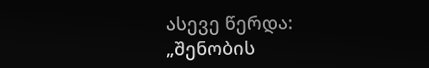ასევე წერდა:
„შენობის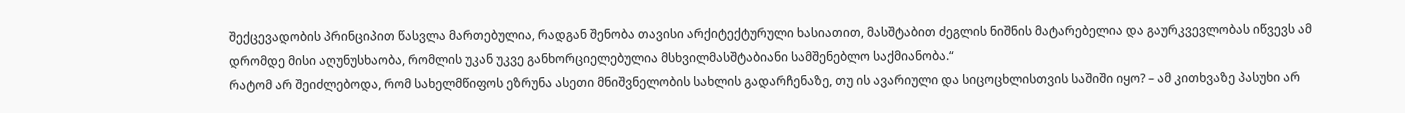შექცევადობის პრინციპით წასვლა მართებულია, რადგან შენობა თავისი არქიტექტურული ხასიათით, მასშტაბით ძეგლის ნიშნის მატარებელია და გაურკვევლობას იწვევს ამ დრომდე მისი აღუნუსხაობა, რომლის უკან უკვე განხორციელებულია მსხვილმასშტაბიანი სამშენებლო საქმიანობა.“
რატომ არ შეიძლებოდა, რომ სახელმწიფოს ეზრუნა ასეთი მნიშვნელობის სახლის გადარჩენაზე, თუ ის ავარიული და სიცოცხლისთვის საშიში იყო? – ამ კითხვაზე პასუხი არ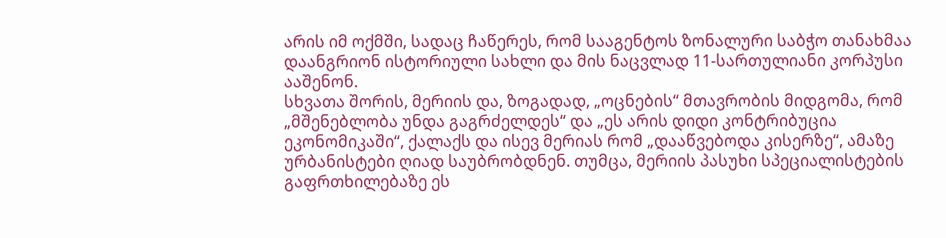არის იმ ოქმში, სადაც ჩაწერეს, რომ სააგენტოს ზონალური საბჭო თანახმაა დაანგრიონ ისტორიული სახლი და მის ნაცვლად 11-სართულიანი კორპუსი ააშენონ.
სხვათა შორის, მერიის და, ზოგადად, „ოცნების“ მთავრობის მიდგომა, რომ „მშენებლობა უნდა გაგრძელდეს“ და „ეს არის დიდი კონტრიბუცია ეკონომიკაში“, ქალაქს და ისევ მერიას რომ „დააწვებოდა კისერზე“, ამაზე ურბანისტები ღიად საუბრობდნენ. თუმცა, მერიის პასუხი სპეციალისტების გაფრთხილებაზე ეს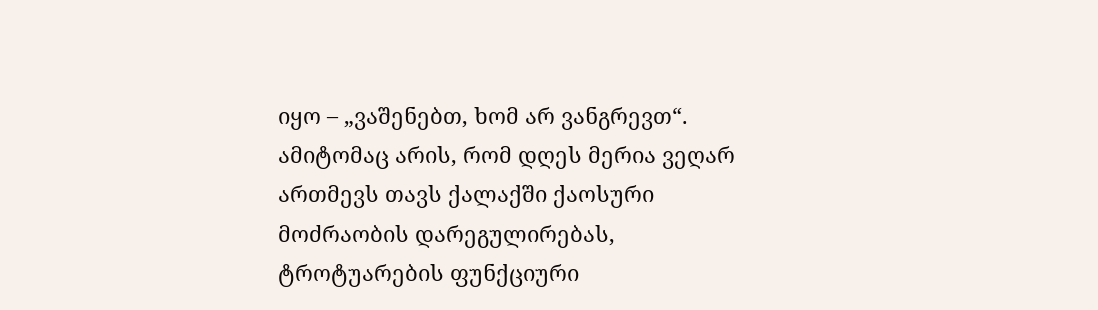იყო – „ვაშენებთ, ხომ არ ვანგრევთ“.
ამიტომაც არის, რომ დღეს მერია ვეღარ ართმევს თავს ქალაქში ქაოსური მოძრაობის დარეგულირებას, ტროტუარების ფუნქციური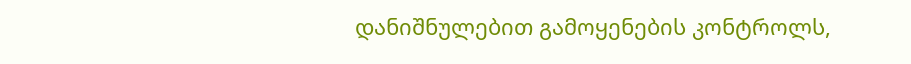დანიშნულებით გამოყენების კონტროლს,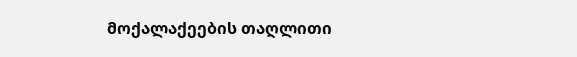მოქალაქეების თაღლითი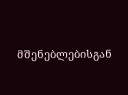მშენებლებისგან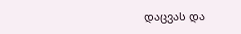დაცვას და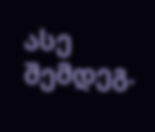ასე შემდეგ.